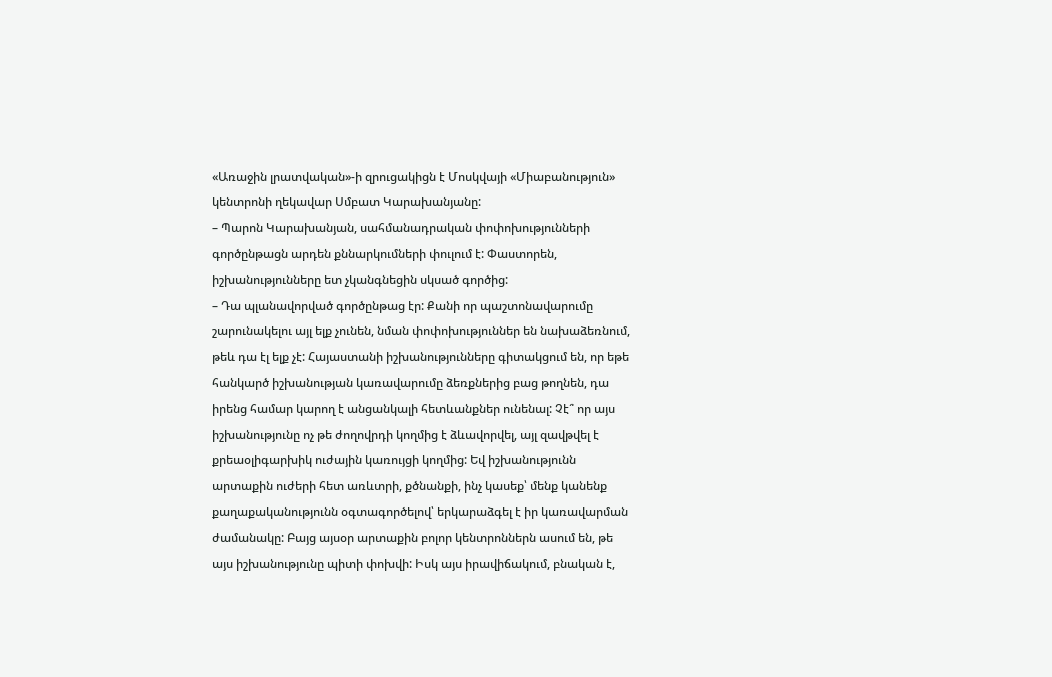«Առաջին լրատվական»-ի զրուցակիցն է Մոսկվայի «Միաբանություն» կենտրոնի ղեկավար Սմբատ Կարախանյանը:
– Պարոն Կարախանյան, սահմանադրական փոփոխությունների գործընթացն արդեն քննարկումների փուլում է: Փաստորեն, իշխանությունները ետ չկանգնեցին սկսած գործից:
– Դա պլանավորված գործընթաց էր: Քանի որ պաշտոնավարումը շարունակելու այլ ելք չունեն, նման փոփոխություններ են նախաձեռնում, թեև դա էլ ելք չէ: Հայաստանի իշխանությունները գիտակցում են, որ եթե հանկարծ իշխանության կառավարումը ձեռքներից բաց թողնեն, դա իրենց համար կարող է անցանկալի հետևանքներ ունենալ: Չէ՞ որ այս իշխանությունը ոչ թե ժողովրդի կողմից է ձևավորվել, այլ զավթվել է քրեաօլիգարխիկ ուժային կառույցի կողմից: Եվ իշխանությունն արտաքին ուժերի հետ առևտրի, քծնանքի, ինչ կասեք՝ մենք կանենք քաղաքականությունն օգտագործելով՝ երկարաձգել է իր կառավարման ժամանակը: Բայց այսօր արտաքին բոլոր կենտրոններն ասում են, թե այս իշխանությունը պիտի փոխվի: Իսկ այս իրավիճակում, բնական է,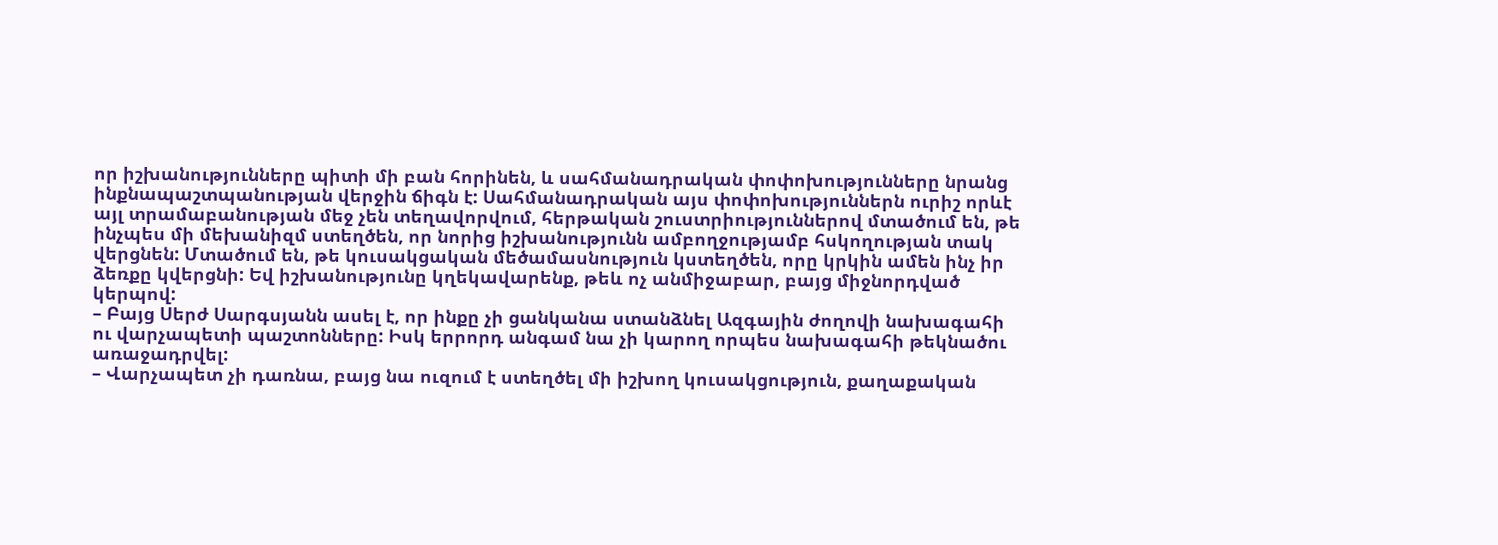որ իշխանությունները պիտի մի բան հորինեն, և սահմանադրական փոփոխությունները նրանց ինքնապաշտպանության վերջին ճիգն է: Սահմանադրական այս փոփոխություններն ուրիշ որևէ այլ տրամաբանության մեջ չեն տեղավորվում, հերթական շուստրիություններով մտածում են, թե ինչպես մի մեխանիզմ ստեղծեն, որ նորից իշխանությունն ամբողջությամբ հսկողության տակ վերցնեն: Մտածում են, թե կուսակցական մեծամասնություն կստեղծեն, որը կրկին ամեն ինչ իր ձեռքը կվերցնի: Եվ իշխանությունը կղեկավարենք, թեև ոչ անմիջաբար, բայց միջնորդված կերպով:
– Բայց Սերժ Սարգսյանն ասել է, որ ինքը չի ցանկանա ստանձնել Ազգային ժողովի նախագահի ու վարչապետի պաշտոնները: Իսկ երրորդ անգամ նա չի կարող որպես նախագահի թեկնածու առաջադրվել:
– Վարչապետ չի դառնա, բայց նա ուզում է ստեղծել մի իշխող կուսակցություն, քաղաքական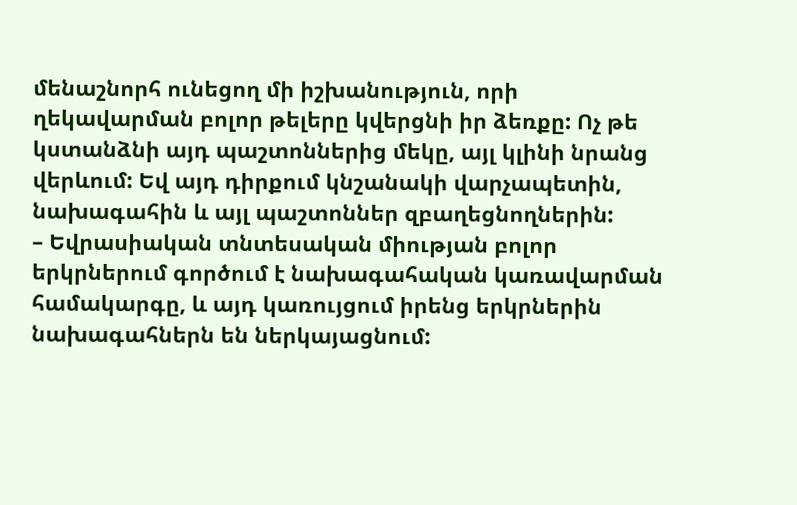մենաշնորհ ունեցող մի իշխանություն, որի ղեկավարման բոլոր թելերը կվերցնի իր ձեռքը: Ոչ թե կստանձնի այդ պաշտոններից մեկը, այլ կլինի նրանց վերևում: Եվ այդ դիրքում կնշանակի վարչապետին, նախագահին և այլ պաշտոններ զբաղեցնողներին:
– Եվրասիական տնտեսական միության բոլոր երկրներում գործում է նախագահական կառավարման համակարգը, և այդ կառույցում իրենց երկրներին նախագահներն են ներկայացնում: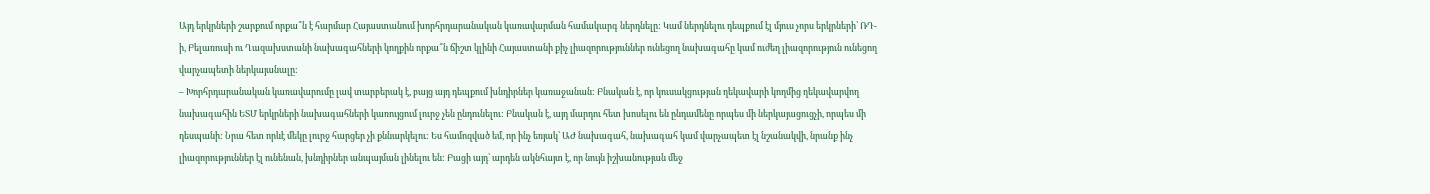Այդ երկրների շարքում որքա՞ն է հարմար Հայաստանում խորհրդարանական կառավարման համակարգ ներդնելը: Կամ ներդնելու դեպքում էլ մյուս չորս երկրների՝ ՌԴ-ի, Բելառուսի ու Ղազախստանի նախագահների կողքին որքա՞ն ճիշտ կլինի Հայաստանի քիչ լիազորություններ ունեցող նախագահը կամ ուժեղ լիազորություն ունեցող վարչապետի ներկայանալը:
– Խորհրդարանական կառավարումը լավ տարբերակ է, բայց այդ դեպքում խնդիրներ կառաջանան: Բնական է, որ կուսակցության ղեկավարի կողմից ղեկավարվող նախագահին ԵՏՄ երկրների նախագահների կառույցում լուրջ չեն ընդունելու: Բնական է, այդ մարդու հետ խոսելու են ընդամենը որպես մի ներկայացուցչի, որպես մի դեսպանի: Նրա հետ որևէ մեկը լուրջ հարցեր չի քննարկելու: Ես համոզված եմ, որ ինչ եռյակ՝ ԱԺ նախագահ, նախագահ կամ վարչապետ էլ նշանակվի, նրանք ինչ լիազորություններ էլ ունենան, խնդիրներ անպայման լինելու են: Բացի այդ՝ արդեն ակնհայտ է, որ նույն իշխանության մեջ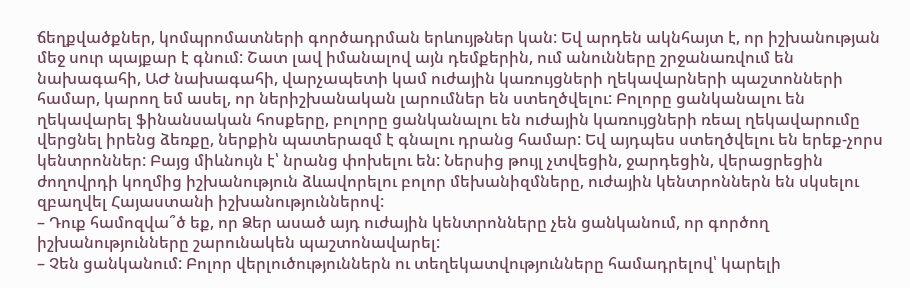ճեղքվածքներ, կոմպրոմատների գործադրման երևույթներ կան: Եվ արդեն ակնհայտ է, որ իշխանության մեջ սուր պայքար է գնում: Շատ լավ իմանալով այն դեմքերին, ում անունները շրջանառվում են նախագահի, ԱԺ նախագահի, վարչապետի կամ ուժային կառույցների ղեկավարների պաշտոնների համար, կարող եմ ասել, որ ներիշխանական լարումներ են ստեղծվելու: Բոլորը ցանկանալու են ղեկավարել ֆինանսական հոսքերը, բոլորը ցանկանալու են ուժային կառույցների ռեալ ղեկավարումը վերցնել իրենց ձեռքը, ներքին պատերազմ է գնալու դրանց համար: Եվ այդպես ստեղծվելու են երեք-չորս կենտրոններ: Բայց միևնույն է՝ նրանց փոխելու են: Ներսից թույլ չտվեցին, ջարդեցին, վերացրեցին ժողովրդի կողմից իշխանություն ձևավորելու բոլոր մեխանիզմները, ուժային կենտրոններն են սկսելու զբաղվել Հայաստանի իշխանություններով:
– Դուք համոզվա՞ծ եք, որ Ձեր ասած այդ ուժային կենտրոնները չեն ցանկանում, որ գործող իշխանությունները շարունակեն պաշտոնավարել:
– Չեն ցանկանում: Բոլոր վերլուծություններն ու տեղեկատվությունները համադրելով՝ կարելի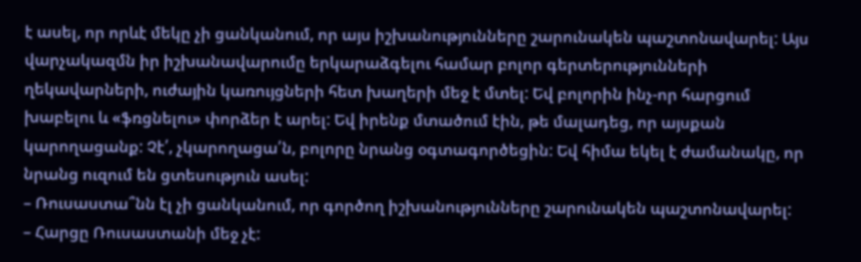է ասել, որ որևէ մեկը չի ցանկանում, որ այս իշխանությունները շարունակեն պաշտոնավարել: Այս վարչակազմն իր իշխանավարումը երկարաձգելու համար բոլոր գերտերությունների ղեկավարների, ուժային կառույցների հետ խաղերի մեջ է մտել: Եվ բոլորին ինչ-որ հարցում խաբելու և «ֆռցնելու» փորձեր է արել: Եվ իրենք մտածում էին, թե մալադեց, որ այսքան կարողացանք: Չէ՛, չկարողացա՛ն, բոլորը նրանց օգտագործեցին: Եվ հիմա եկել է ժամանակը, որ նրանց ուզում են ցտեսություն ասել:
– Ռուսաստա՞նն էլ չի ցանկանում, որ գործող իշխանությունները շարունակեն պաշտոնավարել:
– Հարցը Ռուսաստանի մեջ չէ: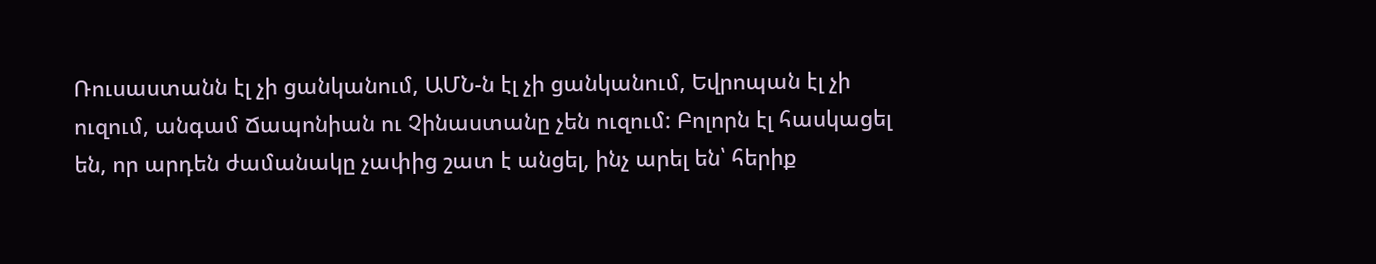Ռուսաստանն էլ չի ցանկանում, ԱՄՆ-ն էլ չի ցանկանում, Եվրոպան էլ չի ուզում, անգամ Ճապոնիան ու Չինաստանը չեն ուզում: Բոլորն էլ հասկացել են, որ արդեն ժամանակը չափից շատ է անցել, ինչ արել են՝ հերիք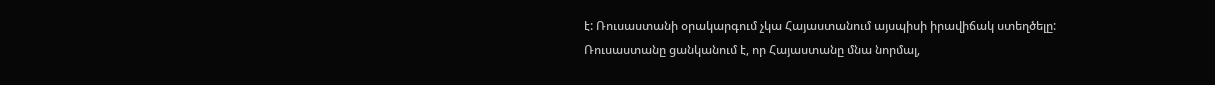է: Ռուսաստանի օրակարգում չկա Հայաստանում այսպիսի իրավիճակ ստեղծելը: Ռուսաստանը ցանկանում է, որ Հայաստանը մնա նորմալ,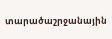տարածաշրջանային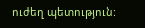ուժեղ պետություն: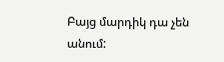Բայց մարդիկ դա չեն անում: